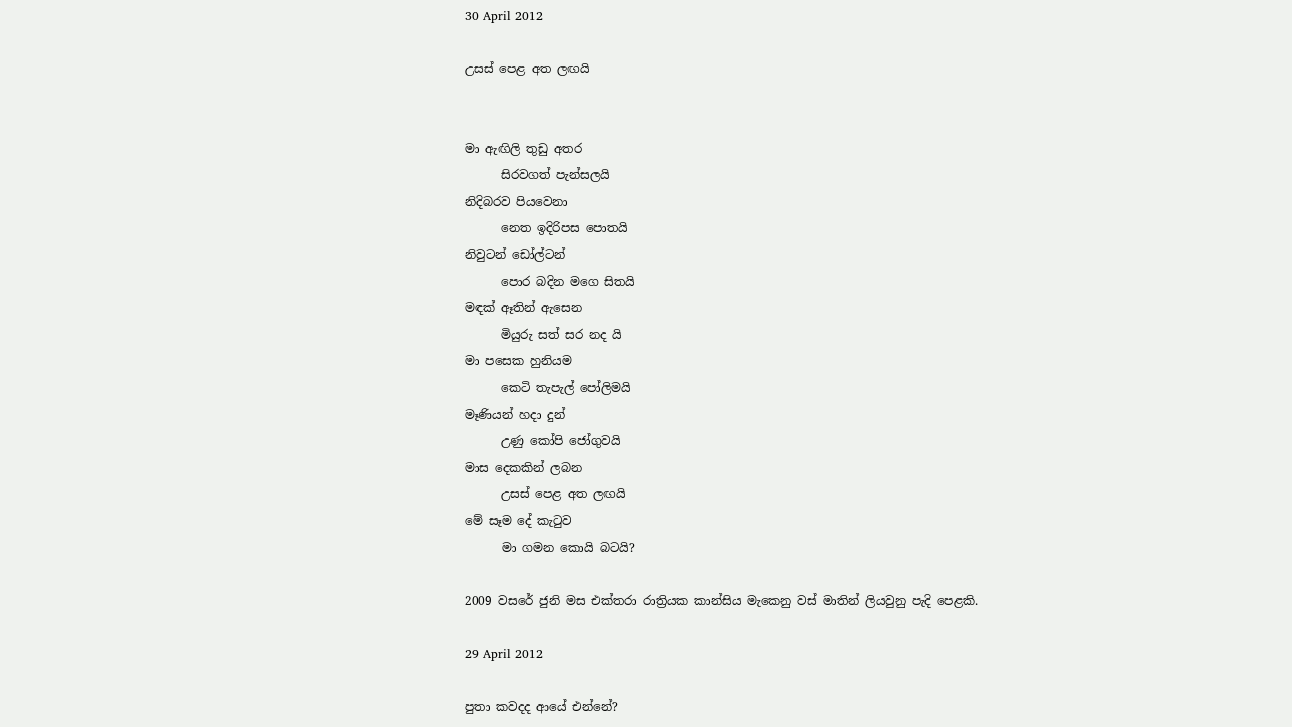30 April 2012

උසස් පෙළ අත ලඟයි


මා ඇඟිලි තුඩු අතර
      සිරවගත් පැන්සලයි
නිදිබරව පියවෙනා
      නෙත ඉදිරිපස පොතයි
නිවුටන් ඩෝල්ටන්
      පොර බදින මගෙ සිතයි
මඳක් ඈතින් ඇසෙන
      මියුරු සත් සර නද යි
මා පසෙක හුනියම
      කෙටි තැපැල් පෝලිමයි
මෑණියන් හදා දුන්
      උණු කෝපි ජෝගුවයි
මාස දෙකකින් ලබන
      උසස් පෙළ අත ලඟයි
මේ සෑම දේ කැටුව
      මා ගමන කොයි බටයි?

2009 වසරේ ජුනි මස එක්තරා රාත්‍රියක කාන්සිය මැකෙනු වස් මාතින් ලියවුනු පැදි පෙළකි.

29 April 2012

පුතා කවදද ආයේ එන්නේ?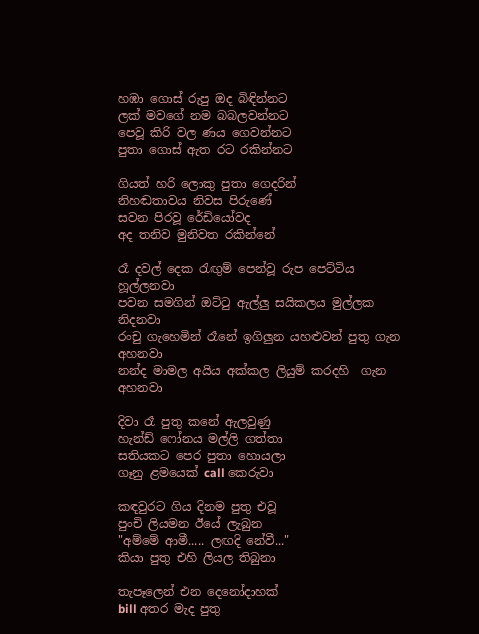හඹා ගොස් රුපු ඔද බිඳින්නට
ලක් මවගේ නම බබලවන්නට
පෙවූ කිරි වල ණය ගෙවන්නට
පුතා ගොස් ඇත රට රකින්නට

ගියත් හරි ලොකු පුතා ගෙදරින්
නිහඬතාවය නිවස පිරුණේ
සවන පිරවූ රේඩියෝවද
අද තනිව මුනිවත රකින්නේ

රෑ දවල් දෙක රැඟුම් පෙන්වූ රුප පෙට්ටිය හූල්ලනවා
පවන සමගින් ඔට්ටු ඇල්ලු සයිකලය මුල්ලක නිදනවා
රංචු ගැහෙමින් රෑනේ ඉගිලුන යහළුවන් පුතු ගැන අහනවා
නන්ද මාමල අයිය අක්කල ලියුම් කරදහි  ගැන  අහනවා

දිවා රෑ පුතු කනේ ඇලවුණු
හැන්ඩ් ෆෝනය මල්ලි ගත්තා
සතියකට පෙර පුතා හොයලා
ගෑනු ළමයෙක් call කෙරුවා

කඳවුරට ගිය දිනම පුතු එවූ
පුංචි ලියමන ඊයේ ලැබුන
"අම්මේ ආමී..... ලඟදි නේවී..."
කියා පුතු එහි ලියල තිබුනා

තැපෑලෙන් එන දෙනෝදාහක්
bill අතර මැද පුතු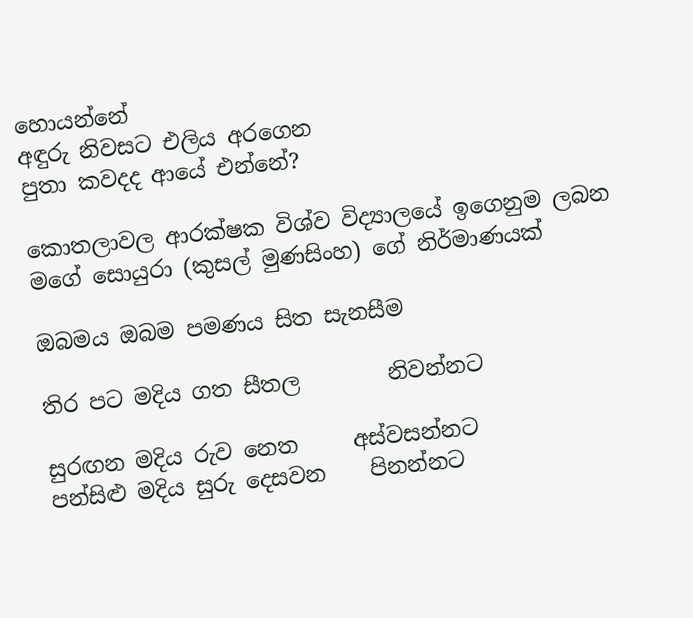හොයන්නේ
අඳුරු නිවසට එලිය අරගෙන
පුතා කවදද ආයේ එන්නේ?

කොතලාවල ආරක්ෂක විශ්ව විද්‍යාලයේ ඉගෙනුම ලබන මගේ සොයුරා (කුසල් මුණසිංහ) ගේ නිර්මාණයක්

ඔබමය ඔබම පමණය සිත සැනසීම

තිර පට මදිය ගත සීතල        නිවන්නට

සුරඟන මදිය රුව නෙත     අස්වසන්නට
පන්සිළු මදිය සුරු දෙසවන    පිනන්නට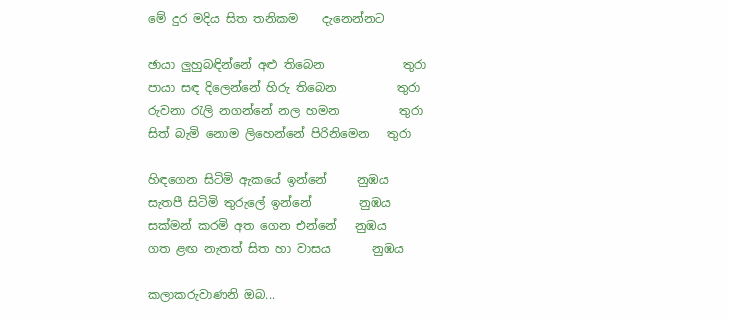මේ දුර මදිය සිත තනිකම    දැනෙන්නට

ඡායා ලුහුබඳින්නේ අළු තිබෙන             තුරා
පායා සඳ දිලෙන්නේ හිරු තිබෙන          තුරා
රුවනා රැලි නගන්නේ නල හමන          තුරා
සිත් බැමි නොම ලිහෙන්නේ පිරිනිමෙන   තුරා

හිඳගෙන සිටිමි ඇකයේ ඉන්නේ     නුඹය
සැතපී සිටිමි තුරුලේ ඉන්නේ        නුඹය
සක්මන් කරමි අත ගෙන එන්නේ   නුඹය
ගත ළඟ නැතත් සිත හා වාසය       නුඹය

කලාකරුවාණනි ඔබ...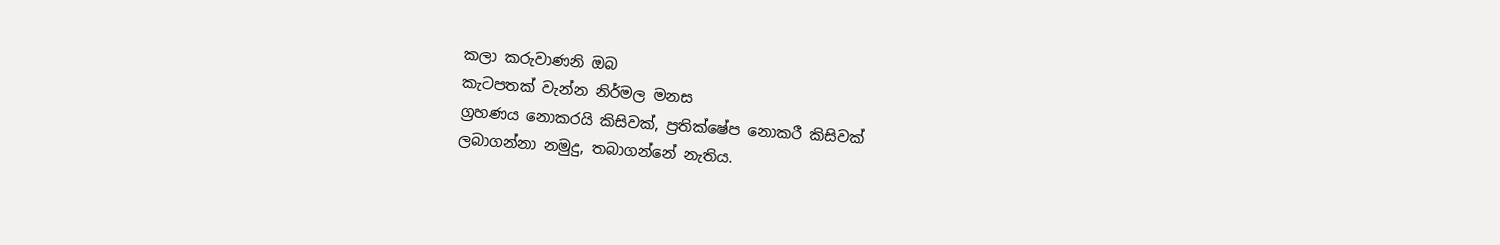කලා කරුවාණනි ඔබ
කැටපතක් වැන්න නිර්මල මනස
ග්‍රහණය නොකරයි කිසිවක්, ප්‍රතික්ෂේප නොකරී කිසිවක්
ලබාගන්නා නමුදු, තබාගන්නේ නැතිය.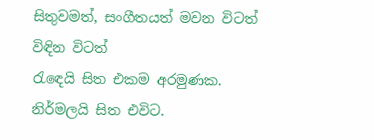සිතුවමත්, සංගීතයත් මවන විටත් විඳින විටත්
රැඳෙයි සිත එකම අරමුණක. නිර්මලයි සිත එවිට.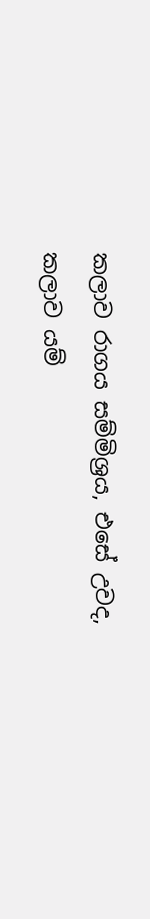කලාව රාගය සම්මිශ්‍රය, එසේ උවද,
කලාව යම්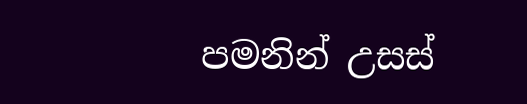පමනින් උසස්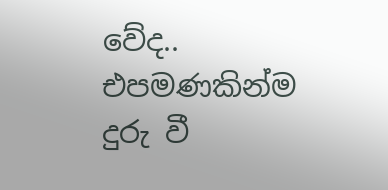වේද..
එපමණකින්ම දුරු වී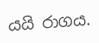යයි රාගය.